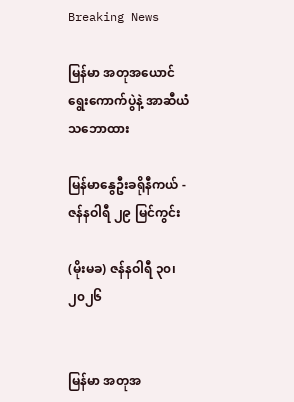Breaking News

မြန်မာ အတုအယောင် ရွေးကောက်ပွဲနဲ့ အာဆီယံသဘောထား

မြန်မာနွေဦးခရိုနီကယ် - ဇန်နဝါရီ ၂၉ မြင်ကွင်း

(မိုးမခ) ဇန်နဝါရီ ၃၀၊ ၂၀၂၆


မြန်မာ အတုအ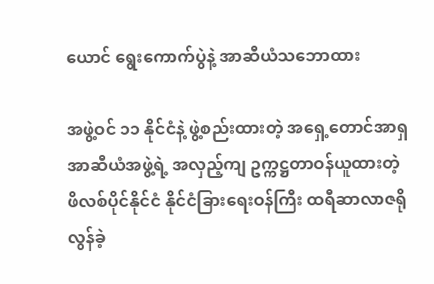ယောင် ရွေးကောက်ပွဲနဲ့ အာဆီယံသဘောထား

အဖွဲ့ဝင် ၁၁ နိုင်ငံနဲ့ ဖွဲ့စည်းထားတဲ့ အရှေ့တောင်အာရှ အာဆီယံအဖွဲ့ရဲ့ အလှည့်ကျ ဥက္ကဋ္ဌတာဝန်ယူထားတဲ့ ဖိလစ်ပိုင်နိုင်ငံ နိုင်ငံခြားရေးဝန်ကြီး ထရီဆာလာဇရို လွန်ခဲ့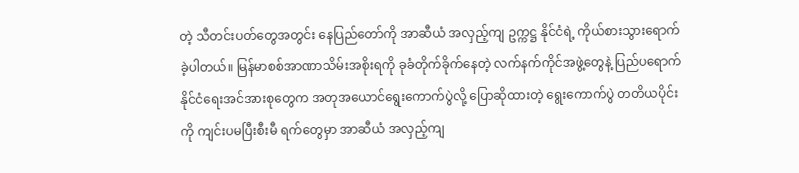တဲ့ သီတင်းပတ်တွေအတွင်း နေပြည်တော်ကို အာဆီယံ အလှည့်ကျ ဥက္ကဋ္ဌ နိုင်ငံရဲ့ ကိုယ်စားသွားရောက်ခဲ့ပါတယ်။ မြန်မာစစ်အာဏာသိမ်းအစိုးရကို ခုခံတိုက်ခိုက်နေတဲ့ လက်နက်ကိုင်အဖွဲ့တွေနဲ့ ပြည်ပရောက် နိုင်ငံရေးအင်အားစုတွေက အတုအယောင်ရွေးကောက်ပွဲလို့ ပြောဆိုထားတဲ့ ရွေးကောက်ပွဲ တတိယပိုင်းကို ကျင်းပမပြီးစီးမီ ရက်တွေမှာ အာဆီယံ အလှည့်ကျ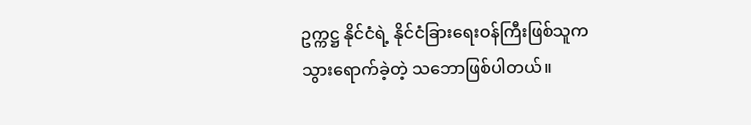ဥက္ကဋ္ဌ နိုင်ငံရဲ့ နိုင်ငံခြားရေးဝန်ကြီးဖြစ်သူက သွားရောက်ခဲ့တဲ့ သဘောဖြစ်ပါတယ်။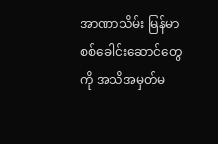အာဏာသိမ်း မြန်မာစစ်ခေါင်းဆောင်တွေကို အသိအမှတ်မ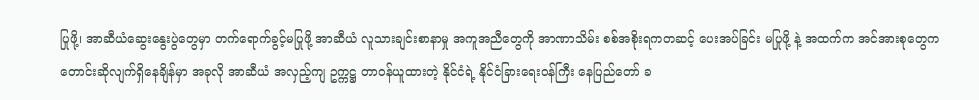ပြုဖို့၊ အာဆီယံဆွေးနွေးပွဲတွေမှာ တက်ရောက်ခွင့်မပြုဖို့ အာဆီယံ လူသားချင်းစာနာမှု အကူအညီတွေကို အာဏာသိမ်း စစ်အစိုးရကတဆင့် ပေးအပ်ခြင်း မပြုဖို့ နဲ့ အထက်က အင်အားစုတွေက တောင်းဆိုလျက်ရှိနေချိန်မှာ အခုလို အာဆီယံ အလှည့်ကျ ဥက္ကဋ္ဌ တာဝန်ယူထားတဲ့ နိုင်ငံရဲ့ နိုင်ငံခြားရေးဝန်ကြီး နေပြည်တော် ခ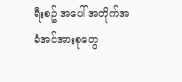ရီးစဥ် အပေါ် အတိုက်အခံအင်အားစုတွေ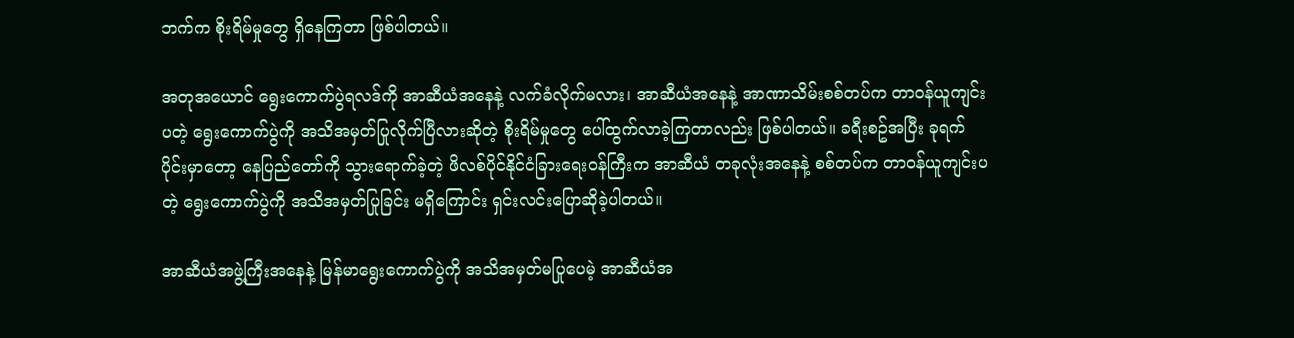ဘက်က စိုးရိမ်မှုတွေ ရှိနေကြတာ ဖြစ်ပါတယ်။

အတုအယောင် ရွေးကောက်ပွဲရလဒ်ကို အာဆီယံအနေနဲ့ လက်ခံလိုက်မလား၊ အာဆီယံအနေနဲ့ အာဏာသိမ်းစစ်တပ်က တာဝန်ယူကျင်းပတဲ့ ရွေးကောက်ပွဲကို အသိအမှတ်ပြုလိုက်ပြီလားဆိုတဲ့ စိုးရိမ်မှုတွေ ပေါ်ထွက်လာခဲ့ကြတာလည်း ဖြစ်ပါတယ်။ ခရီးစဥ်အပြီး ခုရက်ပိုင်းမှာတော့ နေပြည်တော်ကို သွားရောက်ခဲ့တဲ့ ဖိလစ်ပိုင်နိုင်ငံခြားရေးဝန်ကြီးက အာဆီယံ တခုလုံးအနေနဲ့ စစ်တပ်က တာဝန်ယူကျင်းပတဲ့ ရွေးကောက်ပွဲကို အသိအမှတ်ပြုခြင်း မရှိကြောင်း ရှင်းလင်းပြောဆိုခဲ့ပါတယ်။

အာဆီယံအဖွဲ့ကြီးအနေနဲ့ မြန်မာရွေးကောက်ပွဲကို အသိအမှတ်မပြုပေမဲ့ အာဆီယံအ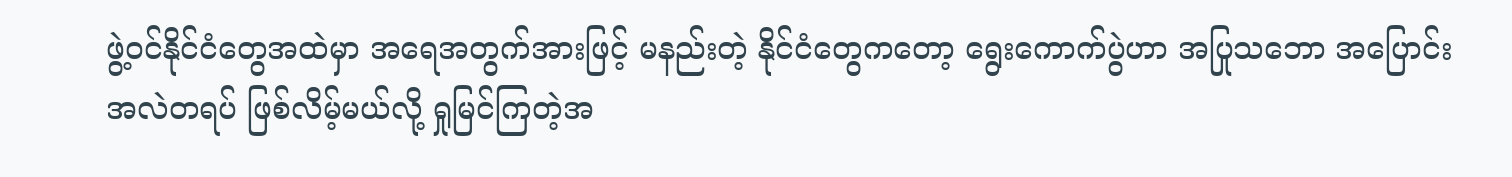ဖွဲ့ဝင်နိုင်ငံတွေအထဲမှာ အရေအတွက်အားဖြင့် မနည်းတဲ့ နိုင်ငံတွေကတော့ ရွေးကောက်ပွဲဟာ အပြုသဘော အပြောင်းအလဲတရပ် ဖြစ်လိမ့်မယ်လို့ ရှုမြင်ကြတဲ့အ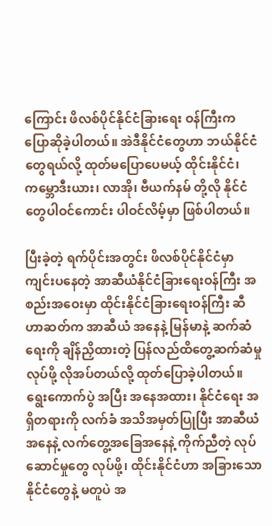ကြောင်း ဖိလစ်ပိုင်နိုင်ငံခြားရေး ဝန်ကြီးက ပြောဆိုခဲ့ပါတယ်။ အဲဒီနိုင်ငံတွေဟာ ဘယ်နိုင်ငံတွေရယ်လို့ ထုတ်မပြောပေမယ့် ထိုင်းနိုင်ငံ၊ ကမ္ဘောဒီးယား၊ လာအို၊ ဗီယက်နမ် တို့လို နိုင်ငံတွေပါဝင်ကောင်း ပါဝင်လိမ့်မှာ ဖြစ်ပါတယ်။

ပြီးခဲ့တဲ့ ရက်ပိုင်းအတွင်း ဖိလစ်ပိုင်နိုင်ငံမှာ ကျင်းပနေတဲ့ အာဆီယံနိုင်ငံခြားရေးဝန်ကြီး အစည်းအဝေးမှာ ထိုင်းနိုင်ငံခြားရေးဝန်ကြီး ဆီဟာဆတ်က အာဆီယံ အနေနဲ့ မြန်မာနဲ့ ဆက်ဆံရေးကို ချိန်ညှိထားတဲ့ ပြန်လည်ထိတွေ့ဆက်ဆံမှု လုပ်ဖို့ လိုအပ်တယ်လို့ ထုတ်ပြောခဲ့ပါတယ်။ ရွေးကောက်ပွဲ အပြီး အနေအထား၊ နိုင်ငံရေး အရှိတရားကို လက်ခံ အသိအမှတ်ပြုပြီး အာဆီယံအနေနဲ့ လက်တွေ့အခြေအနေနဲ့ ကိုက်ညီတဲ့ လုပ်ဆောင်မှုတွေ လုပ်ဖို့၊ ထိုင်းနိုင်ငံဟာ အခြားသော နိုင်ငံတွေနဲ့ မတူပဲ အ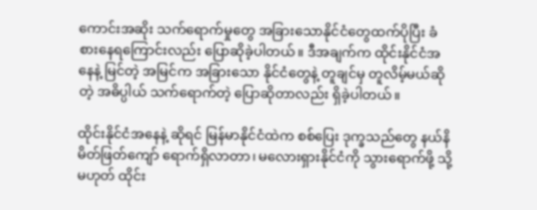ကောင်းအဆိုး သက်ရောက်မှုတွေ အခြားသောနိုင်ငံတွေထက်ပိုပြီး ခံစားနေရကြောင်းလည်း ပြောဆိုခဲ့ပါတယ်။ ဒီအချက်က ထိုင်းနိုင်ငံအနေနဲ့ မြင်တဲ့ အမြင်က အခြားသော နိုင်ငံတွေနဲ့ တူချင်မှ တူလိမ့်မယ်ဆိုတဲ့ အဓိပ္ပါယ် သက်ရောက်တဲ့ ပြောဆိုတာလည်း ရှိခဲ့ပါတယ်။

ထိုင်းနိုင်ငံအနေနဲ့ ဆိုရင် မြန်မာနိုင်ငံထဲက စစ်ပြေး ဒုက္ခသည်တွေ နယ်နိမိတ်ဖြတ်ကျော် ရောက်ရှိလာတာ၊ မလေားရှားနိုင်ငံကို သွားရောက်ဖို့ သို့မဟုတ် ထိုင်း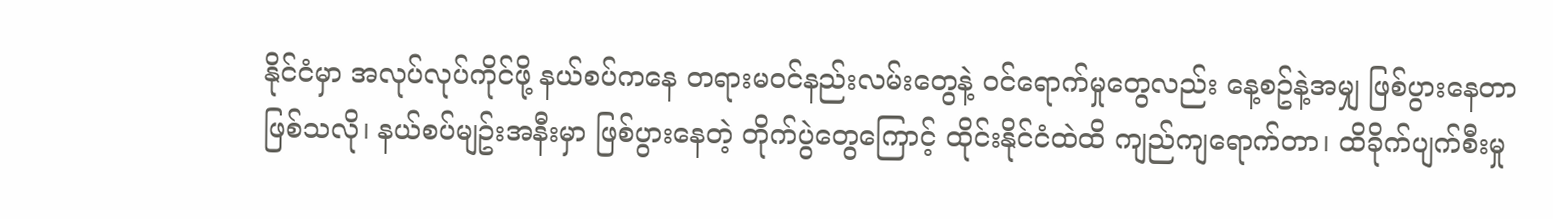နိုင်ငံမှာ အလုပ်လုပ်ကိုင်ဖို့ နယ်စပ်ကနေ တရားမဝင်နည်းလမ်းတွေနဲ့ ဝင်ရောက်မှုတွေလည်း နေ့စဥ်နဲ့အမျှ ဖြစ်ပွားနေတာဖြစ်သလို၊ နယ်စပ်မျဥ်းအနီးမှာ ဖြစ်ပွားနေတဲ့ တိုက်ပွဲတွေကြောင့် ထိုင်းနိုင်ငံထဲထိ ကျည်ကျရောက်တာ၊ ထိခိုက်ပျက်စီးမှု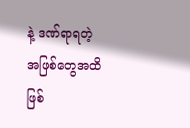နဲ့ ဒဏ်ရာရတဲ့ အဖြစ်တွေအထိ ဖြစ်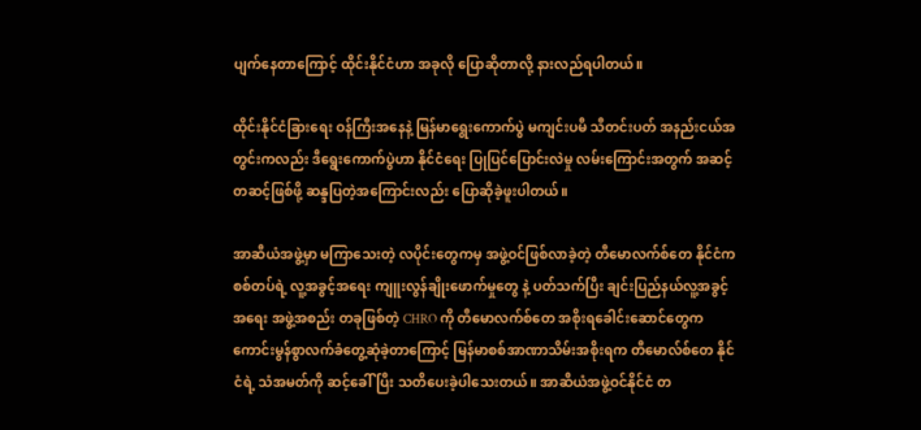ပျက်နေတာကြောင့် ထိုင်းနိုင်ငံဟာ အခုလို ပြောဆိုတာလို့ နားလည်ရပါတယ်။

ထိုင်းနိုင်ငံခြားရေး ဝန်ကြီးအနေနဲ့ မြန်မာရွေးကောက်ပွဲ မကျင်းပမီ သီတင်းပတ် အနည်းငယ်အတွင်းကလည်း ဒီရွေးကောက်ပွဲဟာ နိုင်ငံရေး ပြုပြင်ပြောင်းလဲမှု လမ်းကြောင်းအတွက် အဆင့်တဆင့်ဖြစ်ဖို့ ဆန္ဒပြတဲ့အကြောင်းလည်း ပြောဆိုခဲ့ဖူးပါတယ်။

အာဆီယံအဖွဲ့မှာ မကြာသေးတဲ့ လပိုင်းတွေကမှ အဖွဲ့ဝင်ဖြစ်လာခဲ့တဲ့ တီမောလက်စ်တေ နိုင်ငံက စစ်တပ်ရဲ့ လူ့အခွင့်အရေး ကျူးလွန်ချိုးဖောက်မှုတွေ နဲ့ ပတ်သက်ပြီး ချင်းပြည်နယ်လူ့အခွင့်အရေး အဖွဲ့အစည်း တခုဖြစ်တဲ့ CHRO ကို တီမောလက်စ်တေ အစိုးရခေါင်းဆောင်တွေက ကောင်းမွန်စွာလက်ခံတွေ့ဆုံခဲ့တာကြောင့် မြန်မာစစ်အာဏာသိမ်းအစိုးရက တီမောလ်စ်တေ နိုင်ငံရဲ့ သံအမတ်ကို ဆင့်ခေါ်ပြီး သတိပေးခဲ့ပါသေးတယ်။ အာဆီယံအဖွဲ့ဝင်နိုင်ငံ တ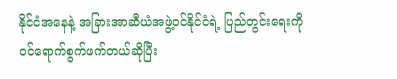နိုင်ငံအနေနဲ့ အခြားအာဆီယံအဖွဲ့ဝင်နိုင်ငံရဲ့ ပြည်တွင်းရေးကို ဝင်ရောက်စွက်ဖက်တယ်ဆိုပြီး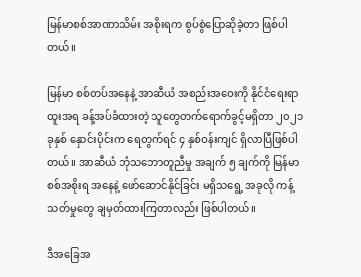မြန်မာစစ်အာဏာသိမ်း အစိုးရက စွပ်စွဲပြောဆိုခဲ့တာ ဖြစ်ပါတယ်။

မြန်မာ စစ်တပ်အနေနဲ့ အာဆီယံ အစည်းအဝေးကို နိုင်ငံရေးရာထူးအရ ခန့်အပ်ခံထားတဲ့ သူတွေတက်ရောက်ခွင့်မရှိတာ ၂၀၂၁ ခုနှစ် နှောင်းပိုင်းက ရေတွက်ရင် ၄ နှစ်ဝန်းကျင် ရှိလာပြီဖြစ်ပါတယ်။ အာဆီယံ ဘုံသဘောတူညီမှု အချက် ၅ ချက်ကို မြန်မာစစ်အစိုးရ အနေနဲ့ ဖော်ဆောင်နိုင်ခြင်း မရှိသရွေ့ အခုလို ကန့်သတ်မှုတွေ ချမှတ်ထားကြတာလည်း ဖြစ်ပါတယ်။

ဒီအခြေအ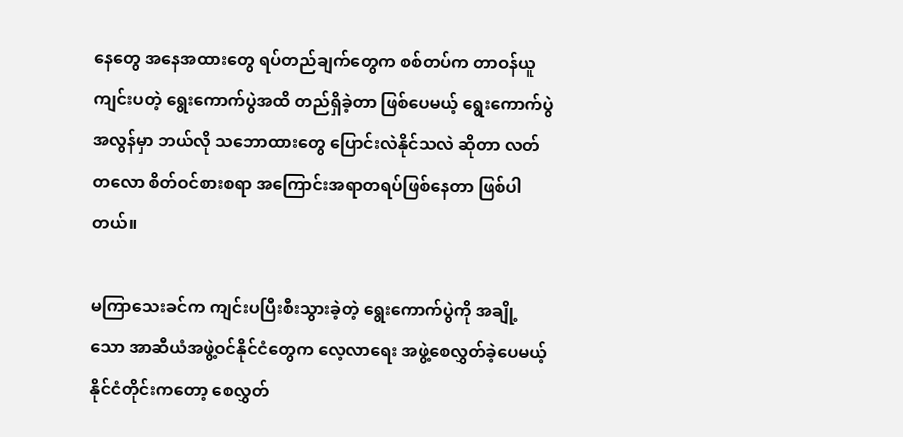နေတွေ အနေအထားတွေ ရပ်တည်ချက်တွေက စစ်တပ်က တာဝန်ယူကျင်းပတဲ့ ရွေးကောက်ပွဲအထိ တည်ရှိခဲ့တာ ဖြစ်ပေမယ့် ရွေးကောက်ပွဲ အလွန်မှာ ဘယ်လို သဘောထားတွေ ပြောင်းလဲနိုင်သလဲ ဆိုတာ လတ်တလော စိတ်ဝင်စားစရာ အကြောင်းအရာတရပ်ဖြစ်နေတာ ဖြစ်ပါတယ်။

မကြာသေးခင်က ကျင်းပပြီးစီးသွားခဲ့တဲ့ ရွေးကောက်ပွဲကို အချို့သော အာဆီယံအဖွဲ့ဝင်နိုင်ငံတွေက လေ့လာရေး အဖွဲ့စေလွှတ်ခဲ့ပေမယ့် နိုင်ငံတိုင်းကတော့ စေလွှတ်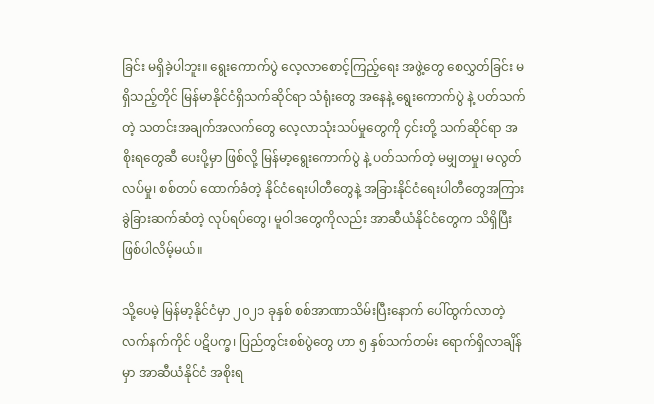ခြင်း မရှိခဲ့ပါဘူး။ ရွေးကောက်ပွဲ လေ့လာစောင့်ကြည့်ရေး အဖွဲ့တွေ စေလွှတ်ခြင်း မရှိသည့်တိုင် မြန်မာနိုင်ငံရှိသက်ဆိုင်ရာ သံရုံးတွေ အနေနဲ့ ရွေးကောက်ပွဲ နဲ့ ပတ်သက်တဲ့ သတင်းအချက်အလက်တွေ လေ့လာသုံးသပ်မှုတွေကို ၄င်းတို့ သက်ဆိုင်ရာ အစိုးရတွေဆီ ပေးပို့မှာ ဖြစ်လို့ မြန်မာ့ရွေးကောက်ပွဲ နဲ့ ပတ်သက်တဲ့ မမျှတမှု၊ မလွတ်လပ်မှု၊ စစ်တပ် ထောက်ခံတဲ့ နိုင်ငံရေးပါတီတွေနဲ့ အခြားနိုင်ငံရေးပါတီတွေအကြား ခွဲခြားဆက်ဆံတဲ့ လုပ်ရပ်တွေ၊ မူဝါဒတွေကိုလည်း အာဆီယံနိုင်ငံတွေက သိရှိပြီး ဖြစ်ပါလိမ့်မယ်။

သို့ပေမဲ့ မြန်မာ့နိုင်ငံမှာ ၂၀၂၁ ခုနှစ် စစ်အာဏာသိမ်းပြီးနောက် ပေါ်ထွက်လာတဲ့ လက်နက်ကိုင် ပဋိပက္ခ၊ ပြည်တွင်းစစ်ပွဲတွေ ဟာ ၅ နှစ်သက်တမ်း ရောက်ရှိလာချိန်မှာ အာဆီယံနိုင်ငံ အစိုးရ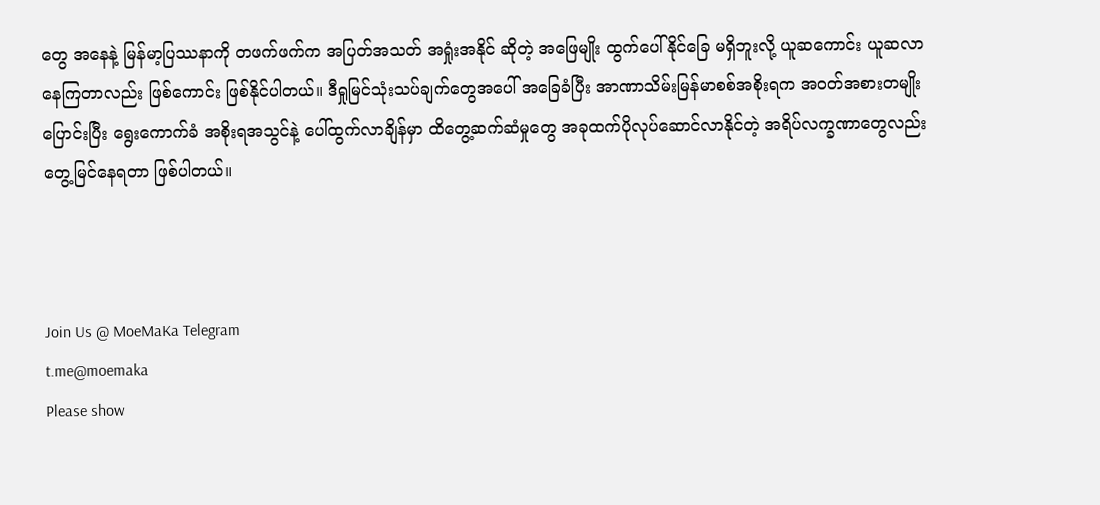တွေ အနေနဲ့ မြန်မာ့ပြဿနာကို တဖက်ဖက်က အပြတ်အသတ် အရှုံးအနိုင် ဆိုတဲ့ အဖြေမျိုး ထွက်ပေါ်နိုင်ခြေ မရှိဘူးလို့ ယူဆကောင်း ယူဆလာနေကြတာလည်း ဖြစ်ကောင်း ဖြစ်နိုင်ပါတယ်။ ဒီရှုမြင်သုံးသပ်ချက်တွေအပေါ် အခြေခံပြီး အာဏာသိမ်းမြန်မာစစ်အစိုးရက အဝတ်အစားတမျိုးပြောင်းပြီး ရွေးကောက်ခံ အစိုးရအသွင်နဲ့ ပေါ်ထွက်လာချိန်မှာ ထိတွေ့ဆက်ဆံမှုတွေ အခုထက်ပိုလုပ်ဆောင်လာနိုင်တဲ့ အရိပ်လက္ခဏာတွေလည်း တွေ့မြင်နေရတာ ဖြစ်ပါတယ်။



Join Us @ MoeMaKa Telegram
t.me@moemaka
Please show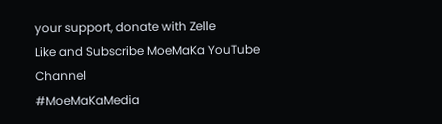your support, donate with Zelle
Like and Subscribe MoeMaKa YouTube Channel
#MoeMaKaMedia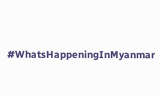#WhatsHappeningInMyanmar